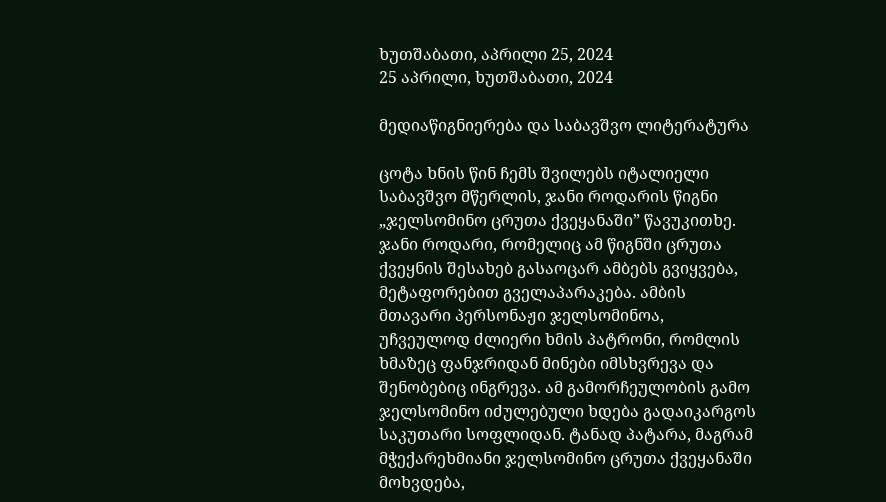ხუთშაბათი, აპრილი 25, 2024
25 აპრილი, ხუთშაბათი, 2024

მედიაწიგნიერება და საბავშვო ლიტერატურა

ცოტა ხნის წინ ჩემს შვილებს იტალიელი საბავშვო მწერლის, ჯანი როდარის წიგნი „ჯელსომინო ცრუთა ქვეყანაში” წავუკითხე. ჯანი როდარი, რომელიც ამ წიგნში ცრუთა ქვეყნის შესახებ გასაოცარ ამბებს გვიყვება, მეტაფორებით გველაპარაკება. ამბის მთავარი პერსონაჟი ჯელსომინოა, უჩვეულოდ ძლიერი ხმის პატრონი, რომლის ხმაზეც ფანჯრიდან მინები იმსხვრევა და შენობებიც ინგრევა. ამ გამორჩეულობის გამო ჯელსომინო იძულებული ხდება გადაიკარგოს საკუთარი სოფლიდან. ტანად პატარა, მაგრამ მჭექარეხმიანი ჯელსომინო ცრუთა ქვეყანაში მოხვდება,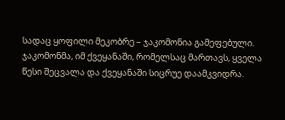სადაც ყოფილი მეკობრე – ჯაკომონია გამეფებული. ჯაკომონმა, იმ ქვეყანაში, რომელსაც მართავს, ყველა წესი შეცვალა და ქვეყანაში სიცრუე დაამკვიდრა.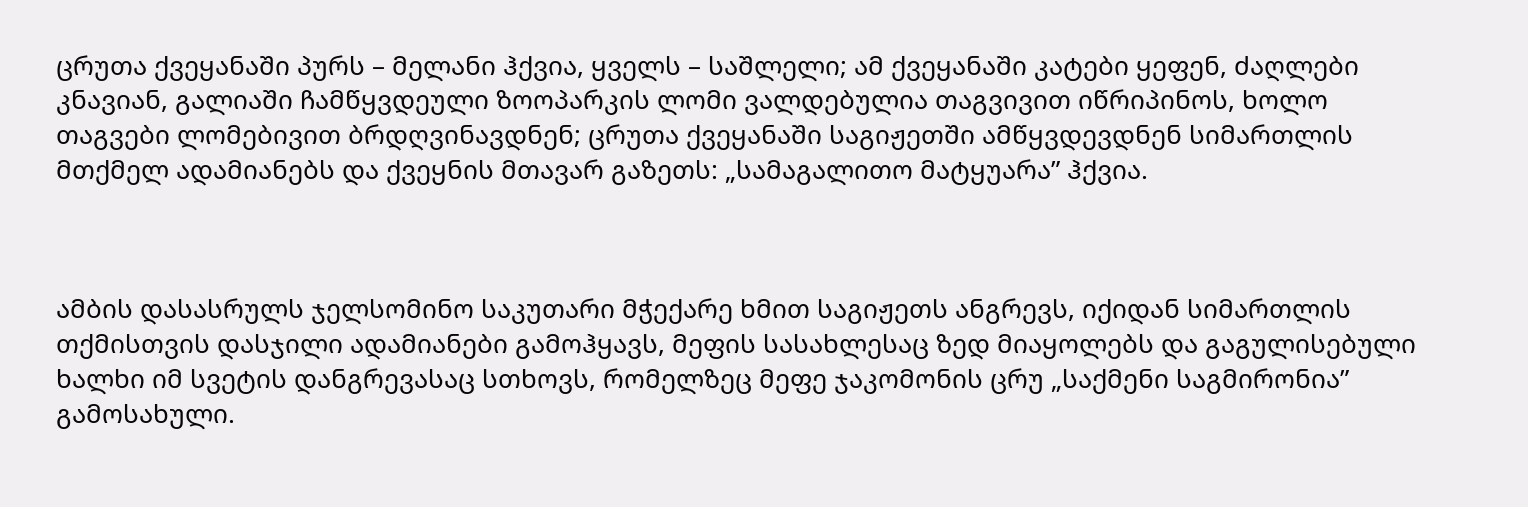ცრუთა ქვეყანაში პურს – მელანი ჰქვია, ყველს – საშლელი; ამ ქვეყანაში კატები ყეფენ, ძაღლები კნავიან, გალიაში ჩამწყვდეული ზოოპარკის ლომი ვალდებულია თაგვივით იწრიპინოს, ხოლო თაგვები ლომებივით ბრდღვინავდნენ; ცრუთა ქვეყანაში საგიჟეთში ამწყვდევდნენ სიმართლის მთქმელ ადამიანებს და ქვეყნის მთავარ გაზეთს: „სამაგალითო მატყუარა” ჰქვია.



ამბის დასასრულს ჯელსომინო საკუთარი მჭექარე ხმით საგიჟეთს ანგრევს, იქიდან სიმართლის თქმისთვის დასჯილი ადამიანები გამოჰყავს, მეფის სასახლესაც ზედ მიაყოლებს და გაგულისებული ხალხი იმ სვეტის დანგრევასაც სთხოვს, რომელზეც მეფე ჯაკომონის ცრუ „საქმენი საგმირონია” გამოსახული.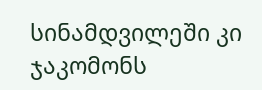სინამდვილეში კი ჯაკომონს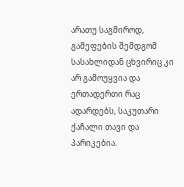არათუ საგმიროდ, გამეფების შემდგომ სასახლიდან ცხვირიც კი არ გამოუყვია და ერთადერთი რაც ადარდებს, საკუთარი ქაჩალი თავი და პარიკებია.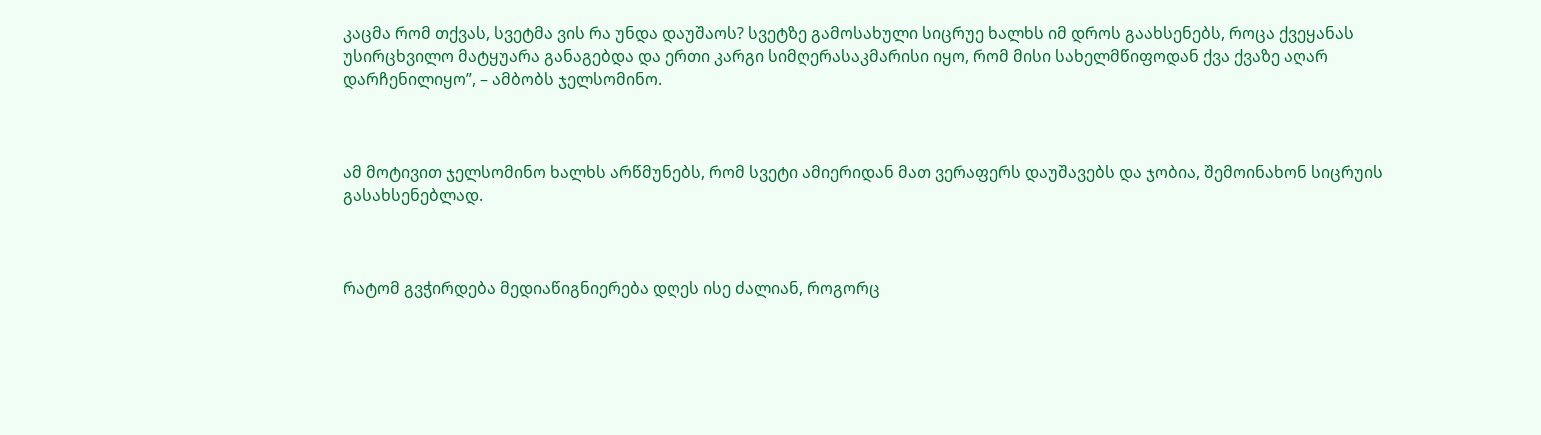კაცმა რომ თქვას, სვეტმა ვის რა უნდა დაუშაოს? სვეტზე გამოსახული სიცრუე ხალხს იმ დროს გაახსენებს, როცა ქვეყანას უსირცხვილო მატყუარა განაგებდა და ერთი კარგი სიმღერასაკმარისი იყო, რომ მისი სახელმწიფოდან ქვა ქვაზე აღარ დარჩენილიყო”, – ამბობს ჯელსომინო.



ამ მოტივით ჯელსომინო ხალხს არწმუნებს, რომ სვეტი ამიერიდან მათ ვერაფერს დაუშავებს და ჯობია, შემოინახონ სიცრუის გასახსენებლად.



რატომ გვჭირდება მედიაწიგნიერება დღეს ისე ძალიან, როგორც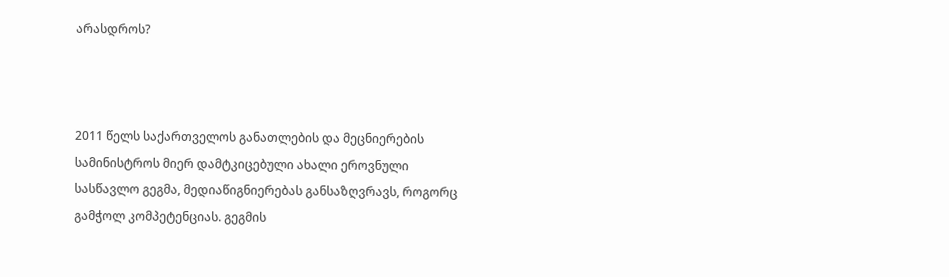არასდროს?



2011 წელს საქართველოს განათლების და მეცნიერების სამინისტროს მიერ დამტკიცებული ახალი ეროვნული სასწავლო გეგმა, მედიაწიგნიერებას განსაზღვრავს, როგორც გამჭოლ კომპეტენციას. გეგმის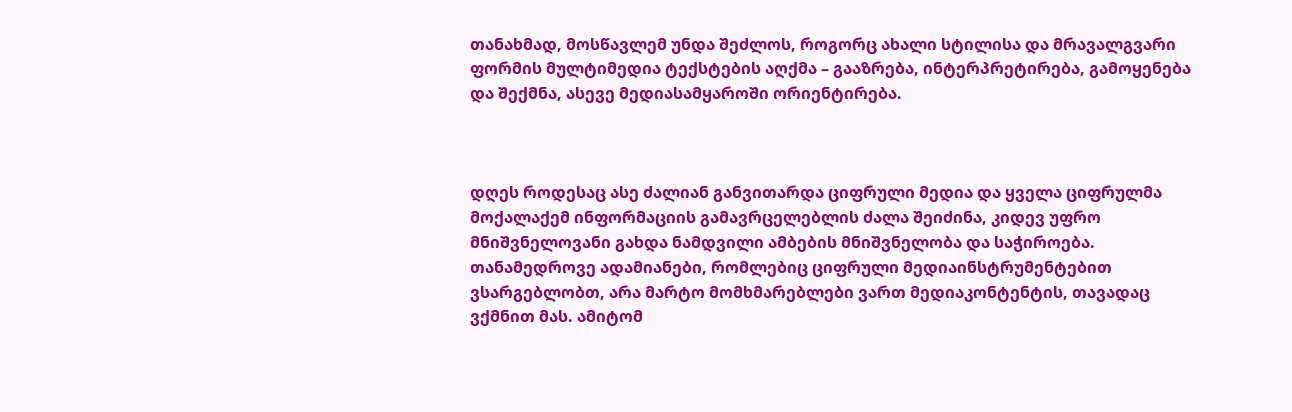თანახმად, მოსწავლემ უნდა შეძლოს, როგორც ახალი სტილისა და მრავალგვარი ფორმის მულტიმედია ტექსტების აღქმა – გააზრება, ინტერპრეტირება, გამოყენება და შექმნა, ასევე მედიასამყაროში ორიენტირება.



დღეს როდესაც ასე ძალიან განვითარდა ციფრული მედია და ყველა ციფრულმა მოქალაქემ ინფორმაციის გამავრცელებლის ძალა შეიძინა, კიდევ უფრო მნიშვნელოვანი გახდა ნამდვილი ამბების მნიშვნელობა და საჭიროება. თანამედროვე ადამიანები, რომლებიც ციფრული მედიაინსტრუმენტებით ვსარგებლობთ, არა მარტო მომხმარებლები ვართ მედიაკონტენტის, თავადაც ვქმნით მას. ამიტომ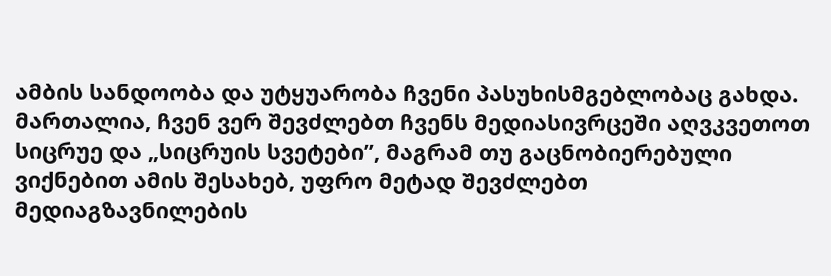ამბის სანდოობა და უტყუარობა ჩვენი პასუხისმგებლობაც გახდა. მართალია, ჩვენ ვერ შევძლებთ ჩვენს მედიასივრცეში აღვკვეთოთ სიცრუე და „სიცრუის სვეტები”, მაგრამ თუ გაცნობიერებული ვიქნებით ამის შესახებ, უფრო მეტად შევძლებთ მედიაგზავნილების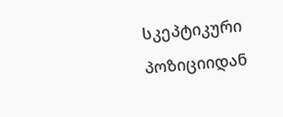სკეპტიკური პოზიციიდან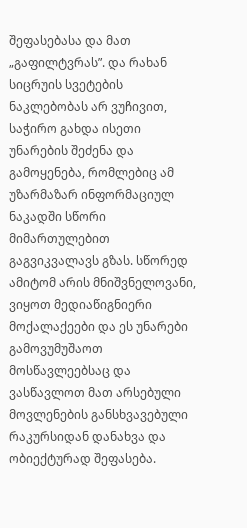შეფასებასა და მათ „გაფილტვრას”. და რახან სიცრუის სვეტების ნაკლებობას არ ვუჩივით, საჭირო გახდა ისეთი უნარების შეძენა და გამოყენება, რომლებიც ამ უზარმაზარ ინფორმაციულ ნაკადში სწორი მიმართულებით გაგვიკვალავს გზას. სწორედ ამიტომ არის მნიშვნელოვანი, ვიყოთ მედიაწიგნიერი მოქალაქეები და ეს უნარები გამოვუმუშაოთ მოსწავლეებსაც და ვასწავლოთ მათ არსებული მოვლენების განსხვავებული რაკურსიდან დანახვა და ობიექტურად შეფასება.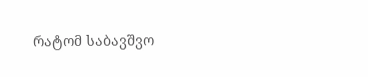რატომ საბავშვო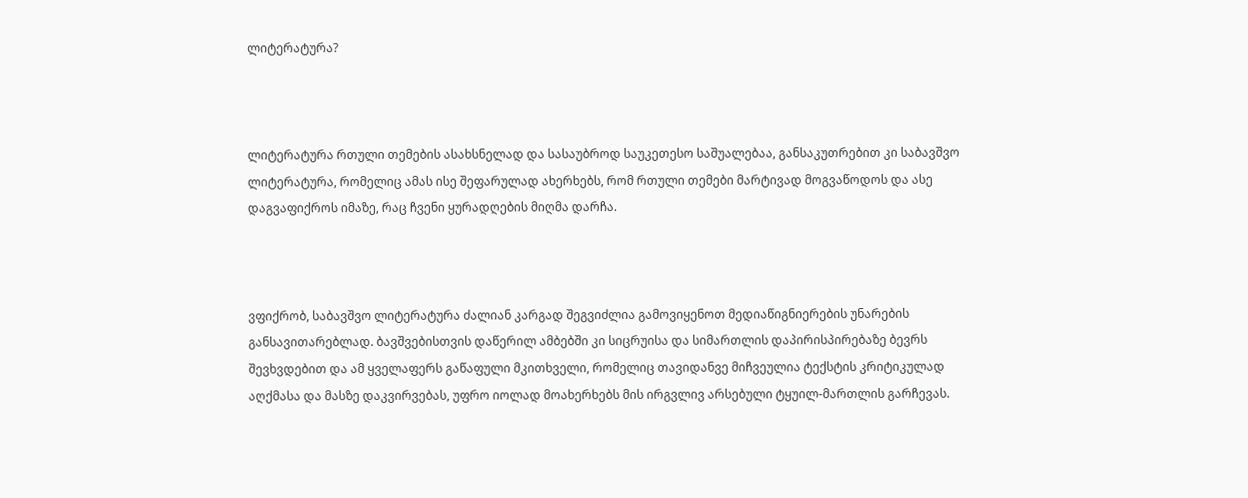ლიტერატურა?



ლიტერატურა რთული თემების ასახსნელად და სასაუბროდ საუკეთესო საშუალებაა, განსაკუთრებით კი საბავშვო ლიტერატურა, რომელიც ამას ისე შეფარულად ახერხებს, რომ რთული თემები მარტივად მოგვაწოდოს და ასე დაგვაფიქროს იმაზე, რაც ჩვენი ყურადღების მიღმა დარჩა.



ვფიქრობ, საბავშვო ლიტერატურა ძალიან კარგად შეგვიძლია გამოვიყენოთ მედიაწიგნიერების უნარების განსავითარებლად. ბავშვებისთვის დაწერილ ამბებში კი სიცრუისა და სიმართლის დაპირისპირებაზე ბევრს შევხვდებით და ამ ყველაფერს გაწაფული მკითხველი, რომელიც თავიდანვე მიჩვეულია ტექსტის კრიტიკულად აღქმასა და მასზე დაკვირვებას, უფრო იოლად მოახერხებს მის ირგვლივ არსებული ტყუილ-მართლის გარჩევას.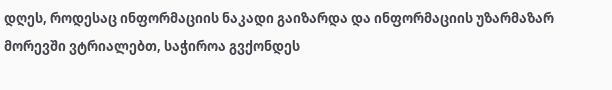დღეს, როდესაც ინფორმაციის ნაკადი გაიზარდა და ინფორმაციის უზარმაზარ მორევში ვტრიალებთ, საჭიროა გვქონდეს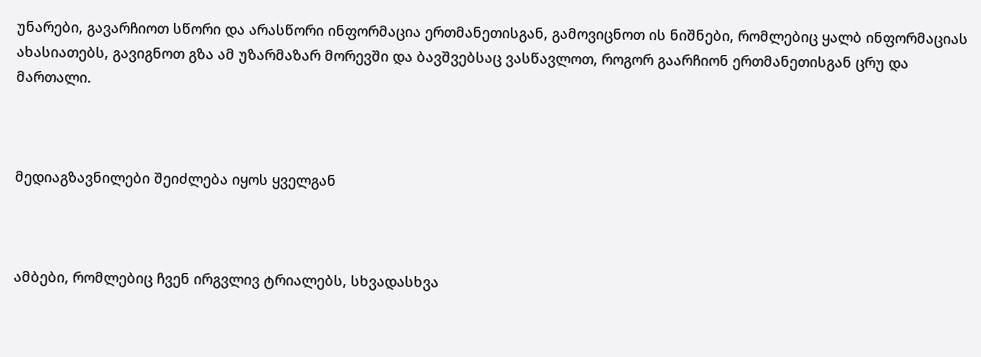უნარები, გავარჩიოთ სწორი და არასწორი ინფორმაცია ერთმანეთისგან, გამოვიცნოთ ის ნიშნები, რომლებიც ყალბ ინფორმაციას ახასიათებს, გავიგნოთ გზა ამ უზარმაზარ მორევში და ბავშვებსაც ვასწავლოთ, როგორ გაარჩიონ ერთმანეთისგან ცრუ და მართალი.



მედიაგზავნილები შეიძლება იყოს ყველგან



ამბები, რომლებიც ჩვენ ირგვლივ ტრიალებს, სხვადასხვა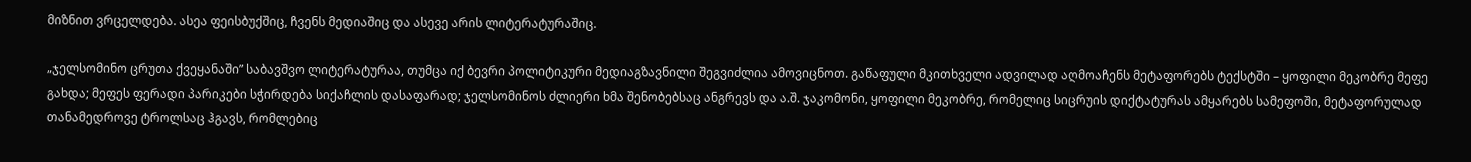მიზნით ვრცელდება. ასეა ფეისბუქშიც, ჩვენს მედიაშიც და ასევე არის ლიტერატურაშიც.

„ჯელსომინო ცრუთა ქვეყანაში” საბავშვო ლიტერატურაა, თუმცა იქ ბევრი პოლიტიკური მედიაგზავნილი შეგვიძლია ამოვიცნოთ. გაწაფული მკითხველი ადვილად აღმოაჩენს მეტაფორებს ტექსტში – ყოფილი მეკობრე მეფე გახდა; მეფეს ფერადი პარიკები სჭირდება სიქაჩლის დასაფარად; ჯელსომინოს ძლიერი ხმა შენობებსაც ანგრევს და ა.შ. ჯაკომონი, ყოფილი მეკობრე, რომელიც სიცრუის დიქტატურას ამყარებს სამეფოში, მეტაფორულად თანამედროვე ტროლსაც ჰგავს, რომლებიც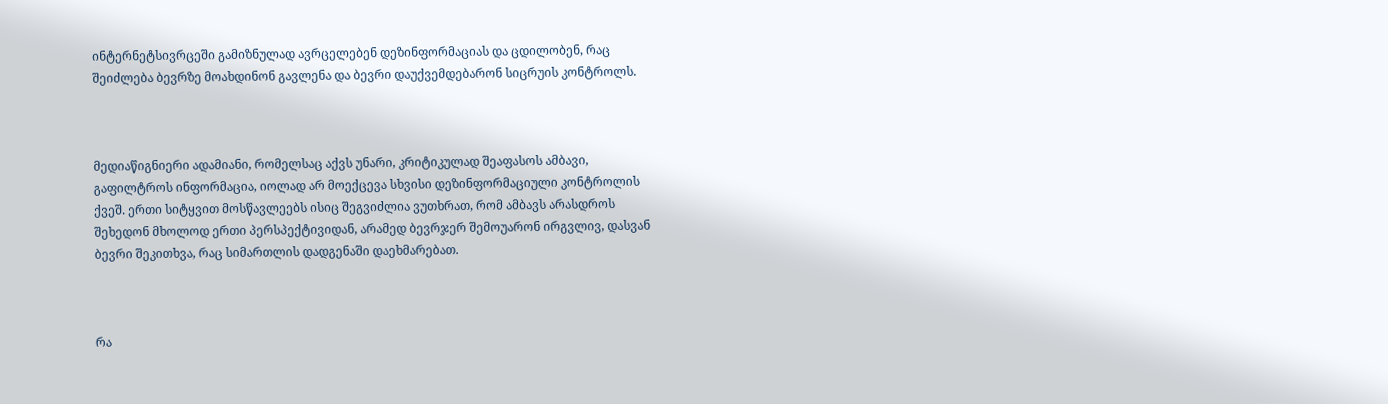ინტერნეტსივრცეში გამიზნულად ავრცელებენ დეზინფორმაციას და ცდილობენ, რაც შეიძლება ბევრზე მოახდინონ გავლენა და ბევრი დაუქვემდებარონ სიცრუის კონტროლს.



მედიაწიგნიერი ადამიანი, რომელსაც აქვს უნარი, კრიტიკულად შეაფასოს ამბავი, გაფილტროს ინფორმაცია, იოლად არ მოექცევა სხვისი დეზინფორმაციული კონტროლის ქვეშ. ერთი სიტყვით მოსწავლეებს ისიც შეგვიძლია ვუთხრათ, რომ ამბავს არასდროს შეხედონ მხოლოდ ერთი პერსპექტივიდან, არამედ ბევრჯერ შემოუარონ ირგვლივ, დასვან ბევრი შეკითხვა, რაც სიმართლის დადგენაში დაეხმარებათ.



რა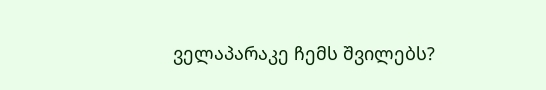ველაპარაკე ჩემს შვილებს?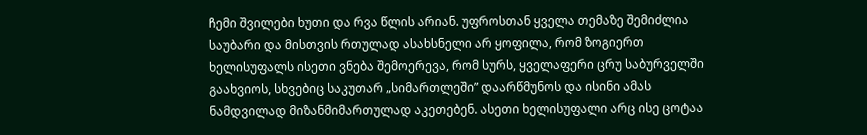ჩემი შვილები ხუთი და რვა წლის არიან. უფროსთან ყველა თემაზე შემიძლია საუბარი და მისთვის რთულად ასახსნელი არ ყოფილა, რომ ზოგიერთ ხელისუფალს ისეთი ვნება შემოერევა, რომ სურს, ყველაფერი ცრუ საბურველში გაახვიოს, სხვებიც საკუთარ „სიმართლეში” დაარწმუნოს და ისინი ამას ნამდვილად მიზანმიმართულად აკეთებენ. ასეთი ხელისუფალი არც ისე ცოტაა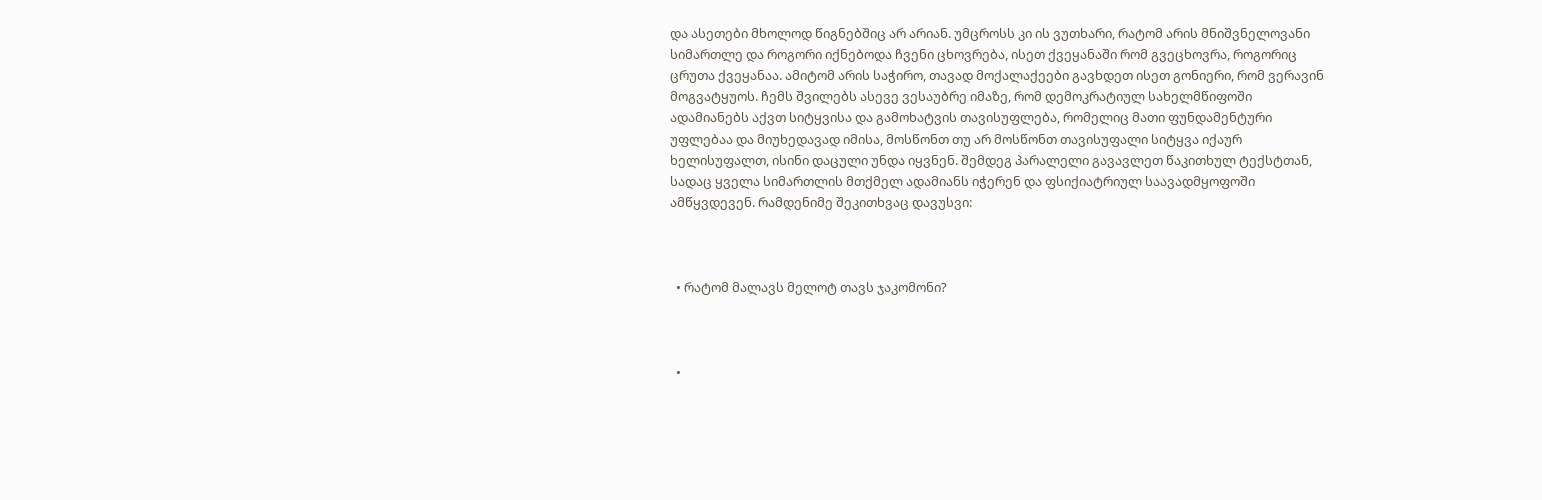და ასეთები მხოლოდ წიგნებშიც არ არიან. უმცროსს კი ის ვუთხარი, რატომ არის მნიშვნელოვანი სიმართლე და როგორი იქნებოდა ჩვენი ცხოვრება, ისეთ ქვეყანაში რომ გვეცხოვრა, როგორიც ცრუთა ქვეყანაა. ამიტომ არის საჭირო, თავად მოქალაქეები გავხდეთ ისეთ გონიერი, რომ ვერავინ მოგვატყუოს. ჩემს შვილებს ასევე ვესაუბრე იმაზე, რომ დემოკრატიულ სახელმწიფოში ადამიანებს აქვთ სიტყვისა და გამოხატვის თავისუფლება, რომელიც მათი ფუნდამენტური უფლებაა და მიუხედავად იმისა, მოსწონთ თუ არ მოსწონთ თავისუფალი სიტყვა იქაურ ხელისუფალთ, ისინი დაცული უნდა იყვნენ. შემდეგ პარალელი გავავლეთ წაკითხულ ტექსტთან, სადაც ყველა სიმართლის მთქმელ ადამიანს იჭერენ და ფსიქიატრიულ საავადმყოფოში ამწყვდევენ. რამდენიმე შეკითხვაც დავუსვი:



  • რატომ მალავს მელოტ თავს ჯაკომონი?



  •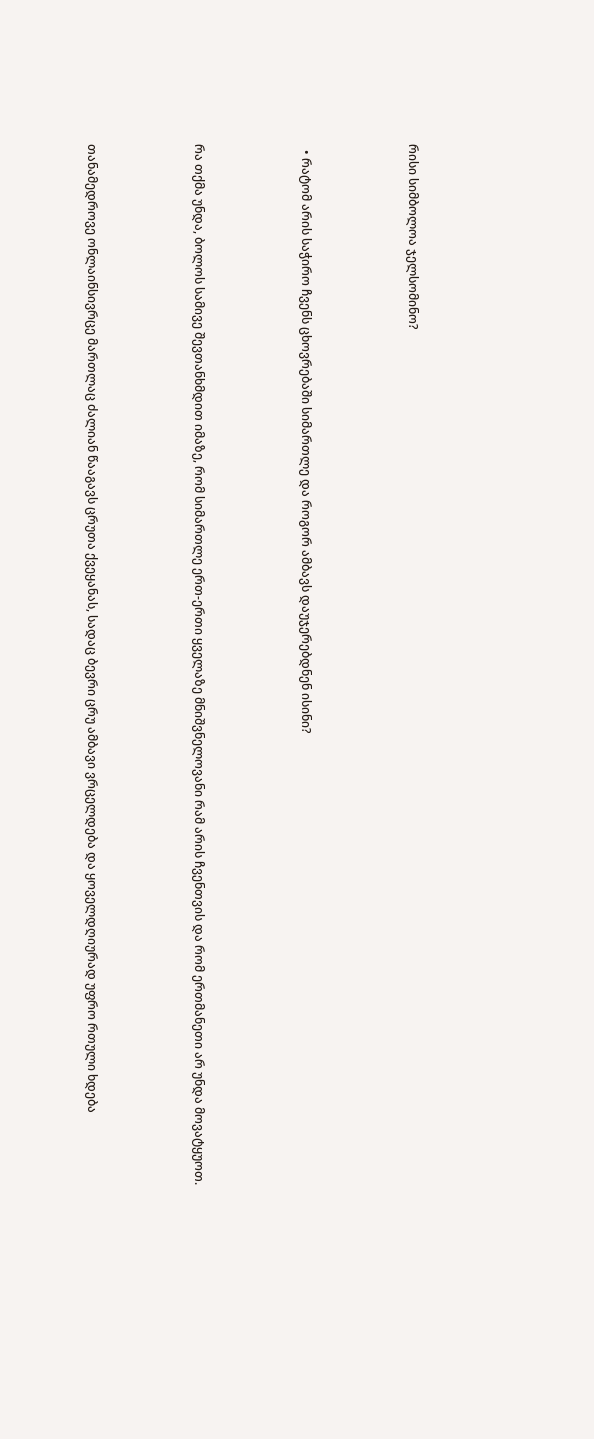რისი სიმბოლოა ჯელსომინო?



  • რატომ არის საჭირო ჩვენს ცხოვრებაში სიმართლე და როგორ ამბავს დაუჯერებდნენ ისინი?



რა თქმა უნდა, ბოლოს სამივე შევთანხმდით იმაზე, რომ სიმართლე ერთ-ერთი ყველაზე მნიშვნელოვანი რამ არის ჩვენთვის და რომ ერთმანეთი არ უნდა მოვატყუოთ.



თანამედროვე ონლაინსივრცე მართლაც ძალიან წააგავს ცრუთა ქვეყანას, სადაც ბევრი ცრუ ამბავი ვრცელდება და ყოველდღიურად უფრო რთული ხდება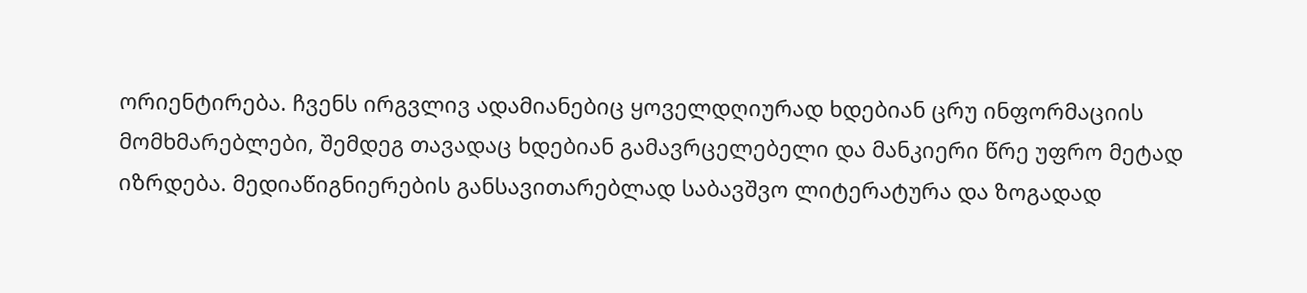ორიენტირება. ჩვენს ირგვლივ ადამიანებიც ყოველდღიურად ხდებიან ცრუ ინფორმაციის მომხმარებლები, შემდეგ თავადაც ხდებიან გამავრცელებელი და მანკიერი წრე უფრო მეტად იზრდება. მედიაწიგნიერების განსავითარებლად საბავშვო ლიტერატურა და ზოგადად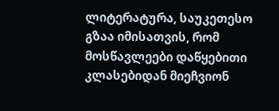ლიტერატურა, საუკეთესო გზაა იმისათვის, რომ მოსწავლეები დაწყებითი კლასებიდან მიეჩვიონ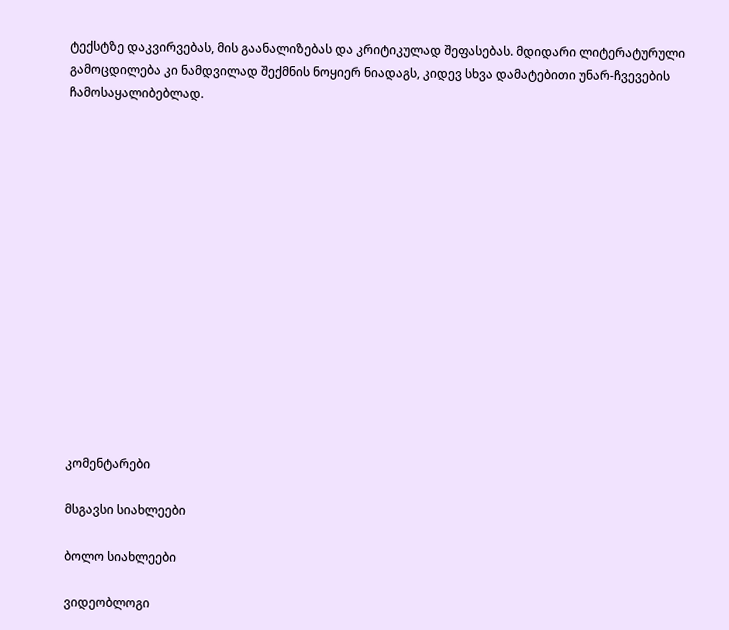ტექსტზე დაკვირვებას, მის გაანალიზებას და კრიტიკულად შეფასებას. მდიდარი ლიტერატურული გამოცდილება კი ნამდვილად შექმნის ნოყიერ ნიადაგს, კიდევ სხვა დამატებითი უნარ-ჩვევების ჩამოსაყალიბებლად.















კომენტარები

მსგავსი სიახლეები

ბოლო სიახლეები

ვიდეობლოგი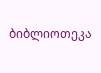ბიბლიოთეკა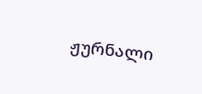ჟურნალი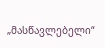„მასწავლებელი“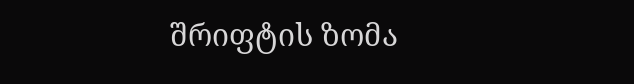შრიფტის ზომა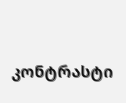კონტრასტი